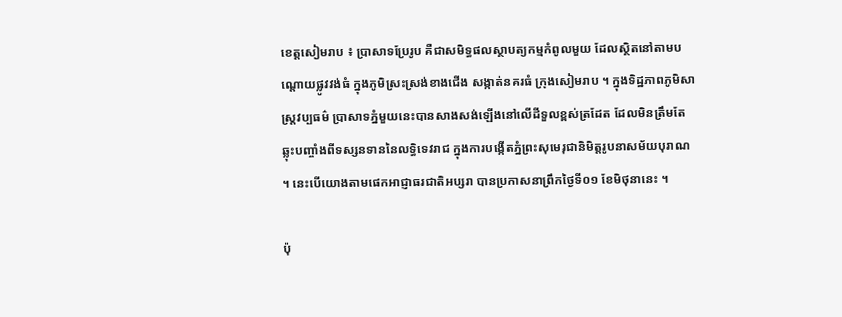ខេត្តសៀមរាប ៖ ប្រាសាទប្រែរូប គឺជាសមិទ្ធផលស្ថាបត្យកម្មកំពូលមួយ ដែលស្ថិតនៅតាមបណ្តោយផ្លូវវង់ធំ ក្នុងភូមិស្រះស្រង់ខាងជើង សង្កាត់នគរធំ ក្រុងសៀមរាប ។ ក្នុងទិដ្ឋភាពភូមិសាស្ត្រវប្បធម៌ ប្រាសាទភ្នំមួយនេះបានសាងសង់ឡើងនៅលើដីទួលខ្ពស់ត្រដែត ដែលមិនត្រឹមតែឆ្លុះបញ្ចាំងពីទស្សនទាននៃលទ្ធិទេវរាជ ក្នុងការបង្កើតភ្នំព្រះសុមេរុជានិមិត្តរូបនាសម័យបុរាណ ។ នេះបើយោងតាមផេកអាជ្ញាធរជាតិអប្សរា បានប្រកាសនាព្រឹកថ្ងៃទី០១ ខែមិថុនានេះ ។

ប៉ុ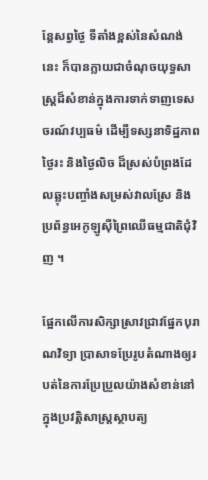ន្តែសព្វថ្ងៃ ទីតាំងខ្ពស់នៃសំណង់នេះ ក៏បានក្លាយជាចំណុចយុទ្ធសាស្ត្រដ៏សំខាន់ក្នុងការទាក់ទាញទេសចរណ៍វប្បធម៌ ដើម្បីទស្សនាទិដ្ឋភាពថ្ងៃរះ និងថ្ងៃលិច ដ៏ស្រស់បំព្រងដែលឆ្លុះបញ្ចាំងសម្រស់វាលស្រែ និងប្រព័ន្ធអេកូឡូស៊ីព្រៃឈើធម្មជាតិជុំវិញ ។

ផ្អែកលើការសិក្សាស្រាវជ្រាវផ្នែកបុរាណវិទ្យា ប្រាសាទប្រែរូបតំណាងឲ្យរបត់នៃការប្រែប្រួលយ៉ាងសំខាន់នៅក្នុងប្រវត្តិសាស្ត្រស្ថាបត្យ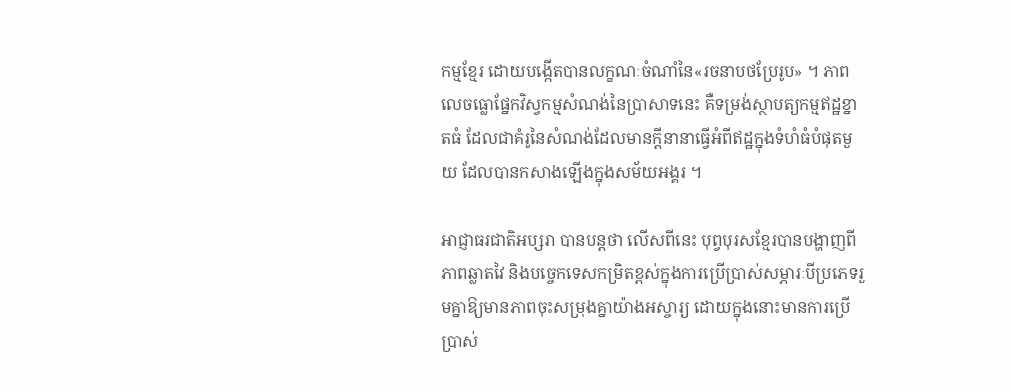កម្មខ្មែរ ដោយបង្កើតបានលក្ខណៈចំណាំនៃ«រចនាបថប្រែរូប» ។ ភាពលេចធ្លោផ្នែកវិស្វកម្មសំណង់នៃប្រាសាទនេះ គឺទម្រង់ស្ថាបត្យកម្មឥដ្ឋខ្នាតធំ ដែលជាគំរូនៃសំណង់ដែលមានក្តីនានាធ្វើអំពីឥដ្ឋក្នុងទំហំធំបំផុតមួយ ដែលបានកសាងឡើងក្នុងសម័យអង្គរ ។

អាជ្ញាធរជាតិអប្សរា បានបន្តថា លើសពីនេះ បុព្វបុរសខ្មែរបានបង្ហាញពីភាពឆ្លាតវៃ និងបច្ចេកទេសកម្រិតខ្ពស់ក្នុងការប្រើប្រាស់សម្ភារៈបីប្រភេទរួមគ្នាឱ្យមានភាពចុះសម្រុងគ្នាយ៉ាងអស្ចារ្យ ដោយក្នុងនោះមានការប្រើប្រាស់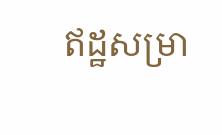ឥដ្ឋសម្រា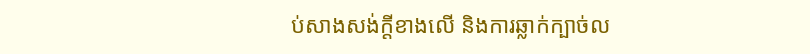ប់សាងសង់ក្តីខាងលើ និងការឆ្លាក់ក្បាច់ល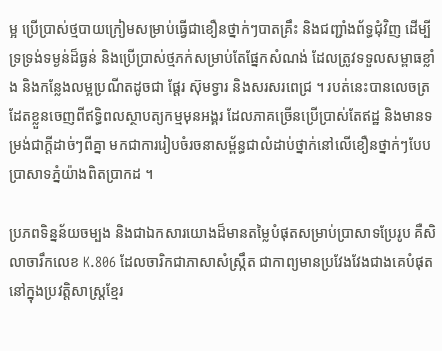ម្អ ប្រើប្រាស់ថ្មបាយក្រៀមសម្រាប់ធ្វើជាខឿនថ្នាក់ៗបាតគ្រឹះ និងជញ្ជាំងព័ទ្ធជុំវិញ ដើម្បីទ្រទ្រង់ទម្ងន់ដ៏ធ្ងន់ និងប្រើប្រាស់ថ្មភក់សម្រាប់តែផ្នែកសំណង់ ដែលត្រូវទទួលសម្ពាធខ្លាំង និងកន្លែងលម្អប្រណីតដូចជា ផ្តែរ ស៊ុមទ្វារ និងសរសរពេជ្រ ។ របត់នេះបានលេចត្រដែតខ្លួនចេញពីឥទ្ធិពលស្ថាបត្យកម្មមុនអង្គរ ដែលភាគច្រើនប្រើប្រាស់តែឥដ្ឋ និងមានទម្រង់ជាក្តីដាច់ៗពីគ្នា មកជាការរៀបចំរចនាសម្ព័ន្ធជាលំដាប់ថ្នាក់នៅលើខឿនថ្នាក់ៗបែបប្រាសាទភ្នំយ៉ាងពិតប្រាកដ ។

ប្រភពទិន្នន័យចម្បង និងជាឯកសារយោងដ៏មានតម្លៃបំផុតសម្រាប់ប្រាសាទប្រែរូប គឺសិលាចារឹកលេខ K.806 ដែលចារិកជាភាសាសំស្ក្រឹត ជាកាព្យមានប្រវែងវែងជាងគេបំផុត នៅក្នុងប្រវត្តិសាស្ត្រខ្មែរ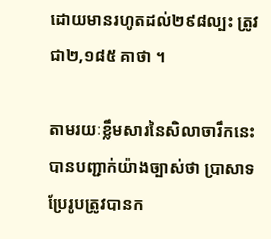ដោយមានរហូតដល់២៩៨ល្បះ ត្រូវជា២,១៨៥ គាថា ។

តាមរយៈខ្លឹមសារនៃសិលាចារឹកនេះ បានបញ្ជាក់យ៉ាងច្បាស់ថា ប្រាសាទប្រែរូបត្រូវបានក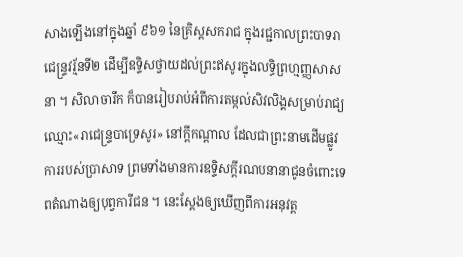សាងឡើងនៅក្នុងឆ្នាំ ៩៦១ នៃគ្រិស្តសករាជ ក្នុងរជ្ជកាលព្រះបាទរាជេន្ទ្រវរ្ម័នទី២ ដើម្បីឧទ្ទិសថ្វាយដល់ព្រះឥសូរក្នុងលទ្ធិព្រហ្មញ្ញសាសនា ។ សិលាចារឹក ក៏បានរៀបរាប់អំពីការតម្កល់សិវលិង្គសម្រាប់រាជ្យឈ្មោះ«រាជេន្ទ្របាទ្រេសូរ» នៅក្តីកណ្តាល ដែលជាព្រះនាមដើមផ្លូវការរបស់ប្រាសាទ ព្រមទាំងមានការឧទ្ទិសក្តីរណបនានាជូនចំពោះទេពតំណាងឲ្យបុព្វការីជន ។ នេះស្តែងឲ្យឃើញពីការអនុវត្ត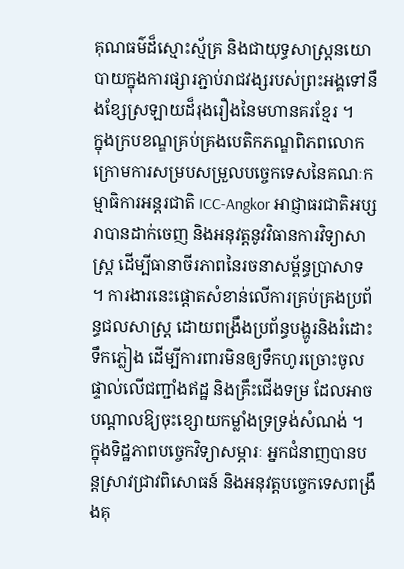គុណធម៌ដ៏ស្មោះស្ម័គ្រ និងជាយុទ្ធសាស្ត្រនយោបាយក្នុងការផ្សារភ្ជាប់រាជវង្សរបស់ព្រះអង្គទៅនឹងខ្សែស្រឡាយដ៏រុងរឿងនៃមហានគរខ្មែរ ។
ក្នុងក្របខណ្ឌគ្រប់គ្រងបេតិកភណ្ឌពិភពលោក ក្រោមការសម្របសម្រួលបច្ចេកទេសនៃគណៈកម្មាធិការអន្តរជាតិ ICC-Angkor អាជ្ញាធរជាតិអប្សរាបានដាក់ចេញ និងអនុវត្តនូវវិធានការវិទ្យាសាស្ត្រ ដើម្បីធានាចីរភាពនៃរចនាសម្ព័ន្ធប្រាសាទ ។ ការងារនេះផ្ដោតសំខាន់លើការគ្រប់គ្រងប្រព័ន្ធជលសាស្ត្រ ដោយពង្រឹងប្រព័ន្ធបង្ហូរនិងរំដោះទឹកភ្លៀង ដើម្បីការពារមិនឲ្យទឹកហូរច្រោះចូលផ្ទាល់លើជញ្ជាំងឥដ្ឋ និងគ្រឹះជើងទម្រ ដែលអាចបណ្តាលឱ្យចុះខ្សោយកម្លាំងទ្រទ្រង់សំណង់ ។
ក្នុងទិដ្ឋភាពបច្ចេកវិទ្យាសម្ភារៈ អ្នកជំនាញបានបន្តស្រាវជ្រាវពិសោធន៍ និងអនុវត្តបច្ចេកទេសពង្រឹងគុ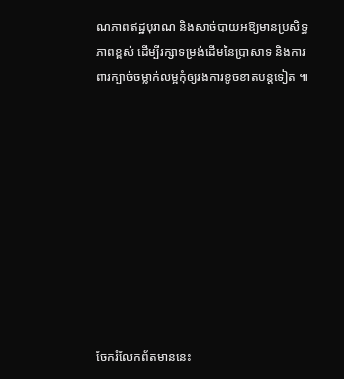ណភាពឥដ្ឋបុរាណ និងសាច់បាយអឱ្យមានប្រសិទ្ធភាពខ្ពស់ ដើម្បីរក្សាទម្រង់ដើមនៃប្រាសាទ និងការពារក្បាច់ចម្លាក់លម្អកុំឲ្យរងការខូចខាតបន្តទៀត ៕










ចែករំលែកព័តមាននេះ